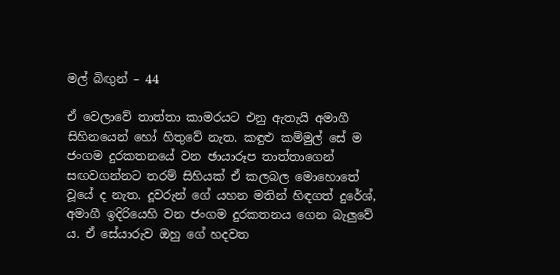මල් බිඟුන් – 44

ඒ වෙලාවේ තාත්තා කාමරයට එනු ඇතැයි අමාගී සිහිනයෙන් හෝ හිතුවේ නැත. කඳුළු කම්මුල් සේ ම ජංගම දුරකතනයේ වන ඡායාරූප තාත්තාගෙන් සඟවගන්නට තරම් සිහියක් ඒ කලබල මොහොතේ වූයේ ද නැත. දූවරුන් ගේ යහන මතින් හිඳගත් දුරේශ්, අමාගී ඉදිරියෙහි වන ජංගම දුරකතනය ගෙන බැලුවේ ය. ඒ සේයාරුව ඔහු ගේ හදවත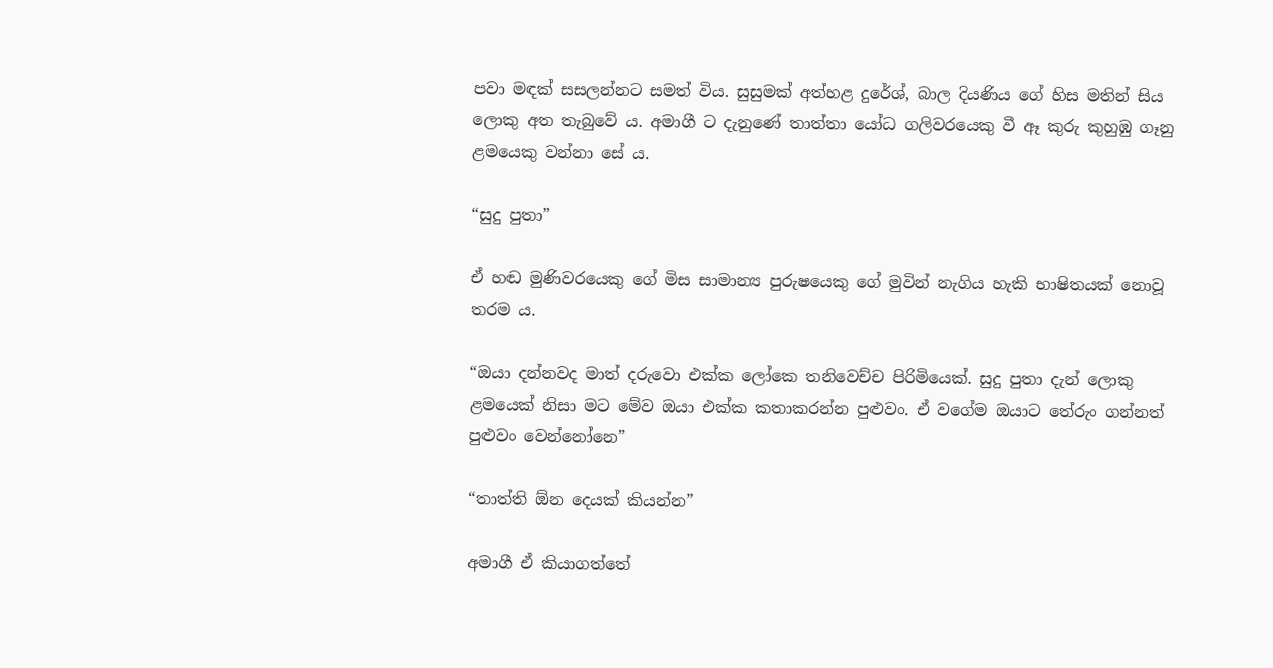පවා මඳක් සසලන්නට සමත් විය. සුසුමක් අත්හළ දුරේශ්, බාල දියණිය ගේ හිස මතින් සිය ලොකු අත තැබුවේ ය. අමාගී ට දැනුණේ තාත්තා යෝධ ගලිවරයෙකු වී ඈ කුරු කුහුඹු ගෑනු ළමයෙකු වන්නා සේ ය.

“සුදු පුතා”

ඒ හඬ මුණිවරයෙකු ගේ මිස සාමාන්‍ය පුරුෂයෙකු ගේ මුවින් නැගිය හැකි භාෂිතයක් නොවූ තරම ය.

“ඔයා දන්නවද මාත් දරුවො එක්ක ලෝකෙ තනිවෙච්ච පිරිමියෙක්. සුදු පුතා දැන් ලොකු ළමයෙක් නිසා මට මේව ඔයා එක්ක කතාකරන්න පුළුවං. ඒ වගේම ඔයාට තේරුං ගන්නත් පුළුවං වෙන්නෝනෙ”

“තාත්ති ඕන දෙයක් කියන්න”

අමාගී ඒ කියාගත්තේ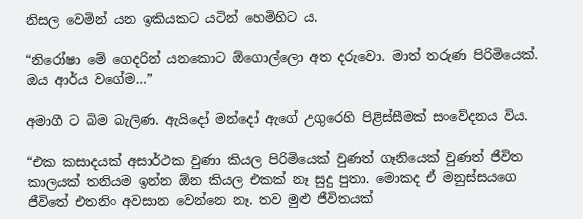නිසල වෙමින් යන ඉකියකට යටින් හෙමිහිට ය.

“නිරෝෂා මේ ගෙදරින් යනකොට ඕගොල්ලො අත දරුවො. මාත් තරුණ පිරිමියෙක්. ඔය ආර්ය වගේම…”

අමාගී ට බිම බැලිණ. ඇයිදෝ මන්දෝ ඇගේ උගුරෙහි පිළිස්සීමක් සංවේදනය විය.

“එක කසාදයක් අසාර්ථක වුණා කියල පිරිමියෙක් වුණත් ගෑනියෙක් වුණත් ජීවිත කාලයක් තනියම ඉන්න ඕන කියල එකක් නෑ සුදු පුතා. මොකද ඒ මනුස්සයගෙ ජීවිතේ එතනිං අවසාන වෙන්නෙ නෑ. තව මුළු ජීවිතයක්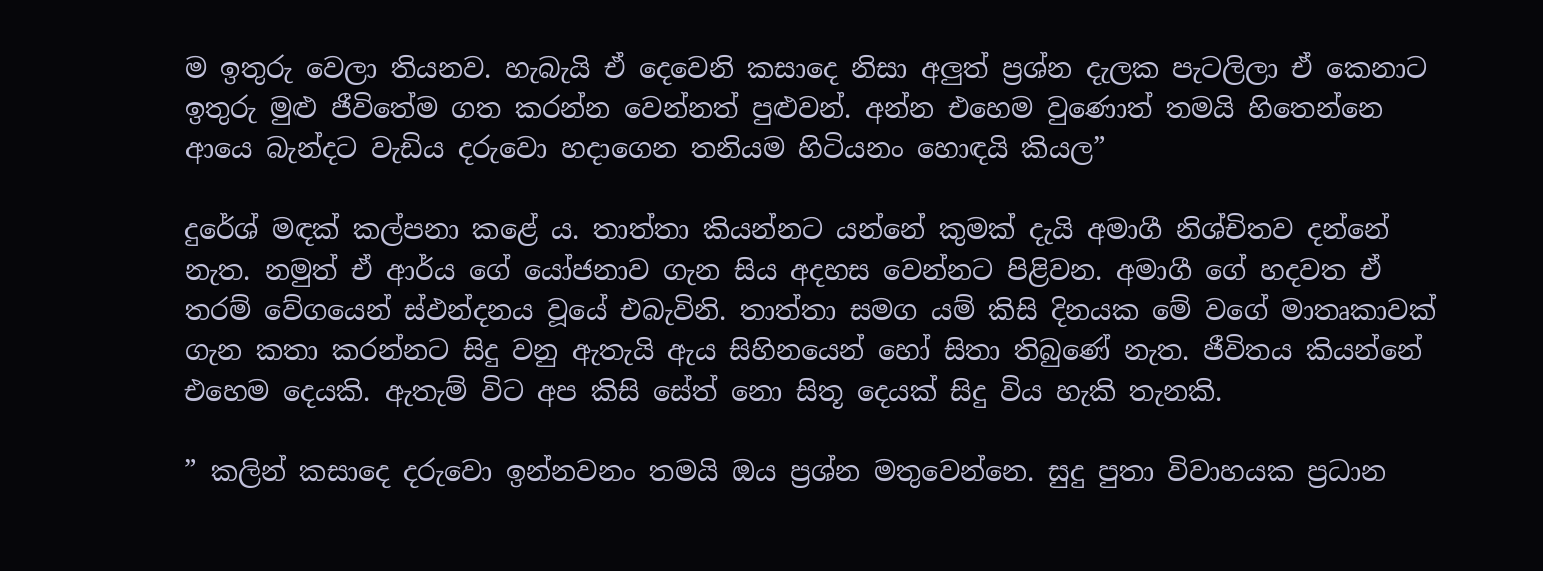ම ඉතුරු වෙලා තියනව. හැබැයි ඒ දෙවෙනි කසාදෙ නිසා අලුත් ප්‍රශ්න දැලක පැටලිලා ඒ කෙනාට ඉතුරු මුළු ජීවිතේම ගත කරන්න වෙන්නත් පුළුවන්. අන්න එහෙම වුණොත් තමයි හිතෙන්නෙ ආයෙ බැන්දට වැඩිය දරුවො හදාගෙන තනියම හිටියනං හොඳයි කියල”

දුරේශ් මඳක් කල්පනා කළේ ය. තාත්තා කියන්නට යන්නේ කුමක් දැයි අමාගී නිශ්චිතව දන්නේ නැත. නමුත් ඒ ආර්ය ගේ යෝජනාව ගැන සිය අදහස වෙන්නට පිළිවන. අමාගී ගේ හදවත ඒ තරම් වේගයෙන් ස්ඵන්දනය වූයේ එබැවිනි. තාත්තා සමග යම් කිසි දිනයක මේ වගේ මාතෘකාවක් ගැන කතා කරන්නට සිදු වනු ඇතැයි ඇය සිහිනයෙන් හෝ සිතා තිබුණේ නැත. ජීවිතය කියන්නේ එහෙම දෙයකි. ඇතැම් විට අප කිසි සේත් නො සිතූ දෙයක් සිදු විය හැකි තැනකි.

” කලින් කසාදෙ දරුවො ඉන්නවනං තමයි ඔය ප්‍රශ්න මතුවෙන්නෙ. සුදු පුතා විවාහයක ප්‍රධාන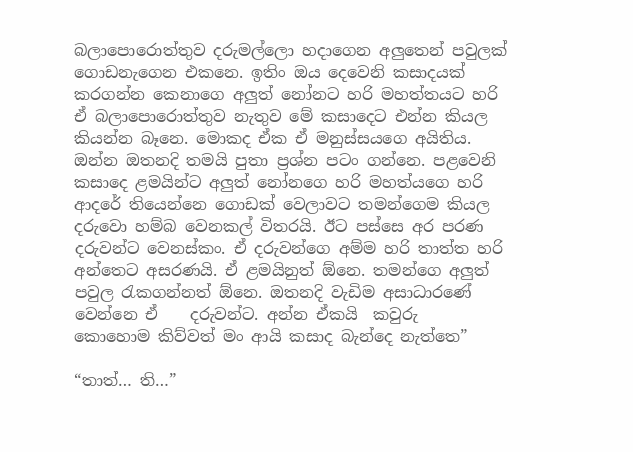බලාපොරොත්තුව දරුමල්ලො හදාගෙන අලුතෙන් පවුලක් ගොඩනැගෙන එකනෙ. ඉතිං ඔය දෙවෙනි කසාදයක් කරගන්න කෙනාගෙ අලුත් නෝනට හරි මහත්තයට හරි ඒ බලාපොරොත්තුව නැතුව මේ කසාදෙට එන්න කියල කියන්න බෑනෙ. මොකද ඒක ඒ මනුස්සයගෙ අයිතිය. ඔන්න ඔතනදි තමයි පුතා ප්‍රශ්න පටං ගන්නෙ. පළවෙනි කසාදෙ ළමයින්ට අලුත් නෝනගෙ හරි මහත්යගෙ හරි ආදරේ තියෙන්නෙ ගොඩක් වෙලාවට තමන්ගෙම කියල දරුවො හම්බ වෙනකල් විතරයි. ඊට පස්සෙ අර පරණ දරුවන්ට වෙනස්කං. ඒ දරුවන්ගෙ අම්ම හරි තාත්ත හරි අන්තෙට අසරණයි. ඒ ළමයිනුත් ඕනෙ. තමන්ගෙ අලුත් පවුල රැකගන්නත් ඕනෙ. ඔතනදි වැඩිම අසාධාරණේ වෙන්නෙ ඒ    දරුවන්ට. අන්න ඒකයි  කවුරු  කොහොම කිව්වත් මං ආයි කසාද බැන්දෙ නැත්තෙ”

“තාත්… ති…”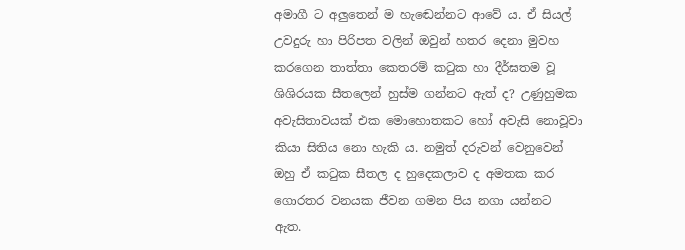අමාගී ට අලුතෙන් ම හැඬෙන්නට ආවේ ය. ඒ සියල් උවදුරු හා පිරිපත වලින් ඔවුන් හතර දෙනා මුවහ කරගෙන තාත්තා කෙතරම් කටුක හා දීර්ඝතම වූ ශිශිරයක සීතලෙන් හුස්ම ගන්නට ඇත් ද? උණුහුමක අවැසිතාවයක් එක මොහොතකට හෝ අවැසි නොවූවා කියා සිතිය නො හැකි ය. නමුත් දරුවන් වෙනුවෙන් ඔහු ඒ කටුක සීතල ද හුදෙකලාව ද අමතක කර ගොරතර වනයක ජීවන ගමන පිය නගා යන්නට ඇත.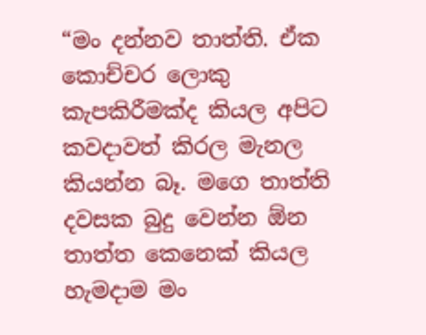“මං දන්නව තාත්ති. ඒක කොච්චර ලොකු කැපකිරීමක්ද කියල අපිට කවදාවත් කිරල මැනල කියන්න බෑ. මගෙ තාත්ති දවසක බුදු වෙන්න ඕන තාත්ත කෙනෙක් කියල හැමදාම මං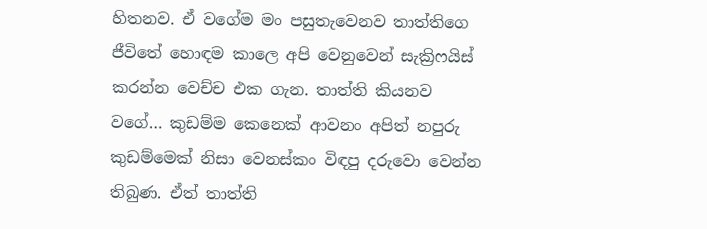හිතනව. ඒ වගේම මං පසුතැවෙනව තාත්තිගෙ ජීවිතේ හොඳම කාලෙ අපි වෙනුවෙන් සැක්‍රිෆයිස් කරන්න වෙච්ච එක ගැන. තාත්ති කියනව වගේ… කුඩම්ම කෙනෙක් ආවනං අපිත් නපුරු කුඩම්මෙක් නිසා වෙනස්කං විඳපු දරුවො වෙන්න තිබුණ. ඒත් තාත්ති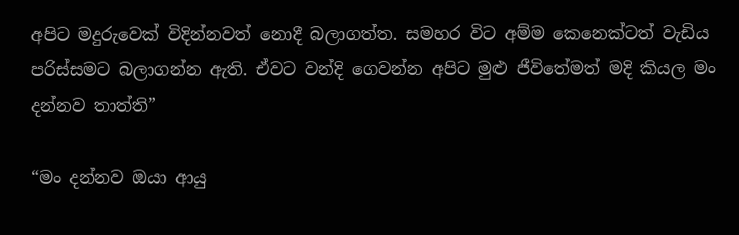අපිට මදුරුවෙක් විදින්නවත් නොදී බලාගත්ත. සමහර විට අම්ම කෙනෙක්ටත් වැඩිය පරිස්සමට බලාගන්න ඇති. ඒවට වන්දි ගෙවන්න අපිට මුළු ජීවිතේමත් මදි කියල මං දන්නව තාත්ති”

“මං දන්නව ඔයා ආයු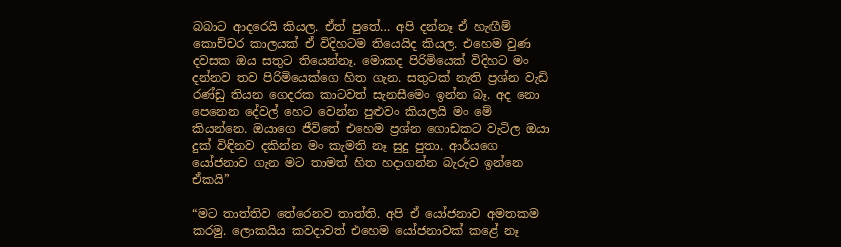බබාට ආදරෙයි කියල. ඒත් පුතේ… අපි දන්නෑ ඒ හැඟීම් කොච්චර කාලයක් ඒ විදිහටම තියෙයිද කියල. එහෙම වුණ දවසක ඔය සතුට තියෙන්නෑ. මොකද පිරිමියෙක් විදිහට මං දන්නව තව පිරිමියෙක්ගෙ හිත ගැන. සතුටක් නැති ප්‍රශ්න වැඩි රණ්ඩු තියන ගෙදරක කාටවත් සැනසීමෙං ඉන්න බෑ. අද නො පෙනෙන දේවල් හෙට වෙන්න පුළුවං කියලයි මං මේ කියන්නෙ. ඔයාගෙ ජීවිතේ එහෙම ප්‍රශ්න ගොඩකට වැටිල ඔයා දුක් විඳිනව දකින්න මං කැමති නෑ සුදු පුතා. ආර්යගෙ යෝජනාව ගැන මට තාමත් හිත හදාගන්න බැරුව ඉන්නෙ ඒකයි”

“මට තාත්තිව තේරෙනව තාත්ති. අපි ඒ යෝජනාව අමතකම කරමු. ලොකයිය කවදාවත් එහෙම යෝජනාවක් කළේ නෑ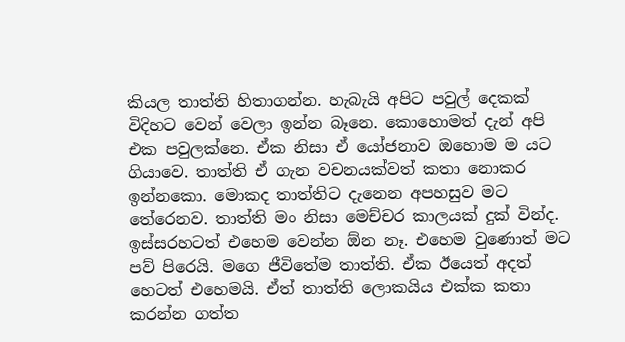කියල තාත්ති හිතාගන්න. හැබැයි අපිට පවුල් දෙකක් විදිහට වෙන් වෙලා ඉන්න බෑනෙ. කොහොමත් දැන් අපි එක පවුලක්නෙ. ඒක නිසා ඒ යෝජනාව ඔහොම ම යට ගියාවෙ. තාත්ති ඒ ගැන වචනයක්වත් කතා නොකර ඉන්නකො. මොකද තාත්තිට දැනෙන අපහසුව මට තේරෙනව. තාත්ති මං නිසා මෙච්චර කාලයක් දුක් වින්ද. ඉස්සරහටත් එහෙම වෙන්න ඕන නෑ. එහෙම වුණොත් මට පව් පිරෙයි. මගෙ ජීවිතේම තාත්ති. ඒක ඊයෙත් අදත් හෙටත් එහෙමයි. ඒත් තාත්ති ලොකයිය එක්ක කතා කරන්න ගත්ත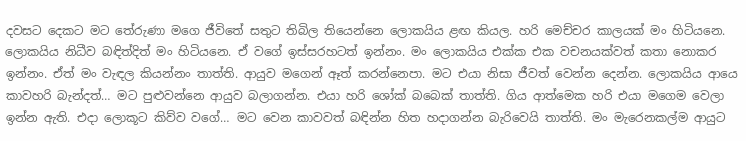දවසට දෙකට මට තේරුණා මගෙ ජීවිතේ සතුට තිබිල තියෙන්නෙ ලොකයිය ළඟ කියල. හරි මෙච්චර කාලයක් මං හිටියනෙ. ලොකයිය නිධීව බඳිත්දිත් මං හිටියනෙ. ඒ වගේ ඉස්සරහටත් ඉන්නං. මං ලොකයිය එක්ක එක වචනයක්වත් කතා නොකර ඉන්නං. ඒත් මං වැඳල කියන්නං තාත්ති. ආයුව මගෙන් ඈත් කරන්නෙපා. මට එයා නිසා ජීවත් වෙන්න දෙන්න. ලොකයිය ආයෙ කාවහරි බැන්දත්… මට පුළුවන්නෙ ආයුව බලාගන්න. එයා හරි ශෝක් බබෙක් තාත්ති. ගිය ආත්මෙක හරි එයා මගෙම වෙලා ඉන්න ඇති. එදා ලොකූට කිව්ව වගේ… මට වෙන කාවවත් බඳින්න හිත හදාගන්න බැරිවෙයි තාත්ති. මං මැරෙනකල්ම ආයුට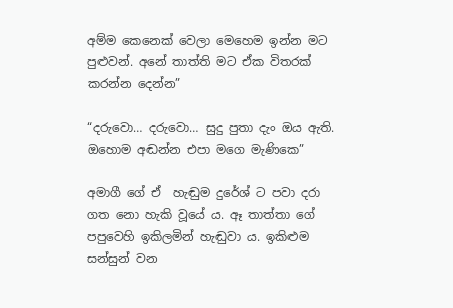අම්ම කෙනෙක් වෙලා මෙහෙම ඉන්න මට පුළුවන්. අනේ තාත්ති මට ඒක විතරක් කරන්න දෙන්න”

“දරුවො… දරුවො… සුදු පුතා දැං ඔය ඇති. ඔහොම අඬන්න එපා මගෙ මැණිකෙ”

අමාගී ගේ ඒ  හැඬුම දුරේශ් ට පවා දරා ගත නො හැකි වූයේ ය. ඈ තාත්තා ගේ පපුවෙහි ඉකිලමින් හැඬුවා ය. ඉකිළුම සන්සුන් වන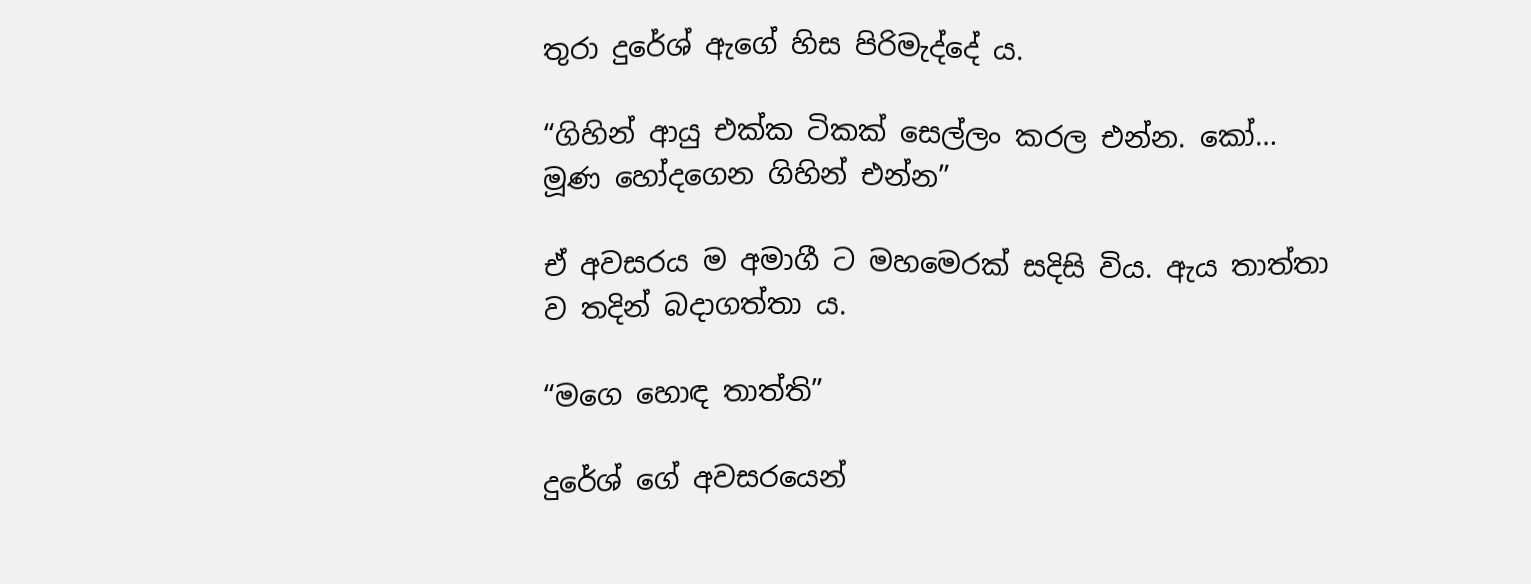තුරා දුරේශ් ඇගේ හිස පිරිමැද්දේ ය.

“ගිහින් ආයු එක්ක ටිකක් සෙල්ලං කරල එන්න. කෝ… මූණ හෝදගෙන ගිහින් එන්න”

ඒ අවසරය ම අමාගී ට මහමෙරක් සදිසි විය. ඇය තාත්තා ව තදින් බදාගත්තා ය.

“මගෙ හොඳ තාත්ති”

දුරේශ් ගේ අවසරයෙන්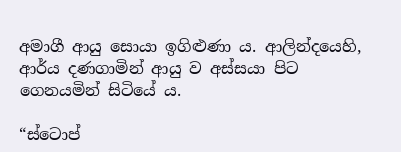අමාගී ආයු සොයා ඉගිළුණා ය. ආලින්දයෙහි, ආර්ය දණගාමින් ආයු ව අස්සයා පිට ගෙනයමින් සිටියේ ය.

“ස්ටොප්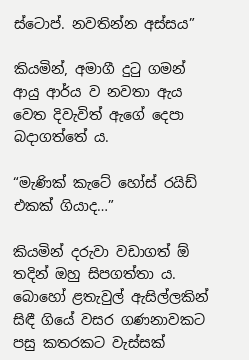ස්ටොප්. නවතින්න අස්සය”

කියමින්, අමාගී දුටු ගමන් ආයු ආර්ය ව නවතා ඇය වෙත දිවැවිත් ඇගේ දෙපා බදාගත්තේ ය.

“මැණික් කැටේ හෝස් රයිඩ් එකක් ගියාද…”

කියමින් දරුවා වඩාගත් ඕ තදින් ඔහු සිපගත්තා ය. බොහෝ ළතැවුල් ඇසිල්ලකින් සිඳී ගියේ වසර ගණනාවකට පසු කතරකට වැස්සක්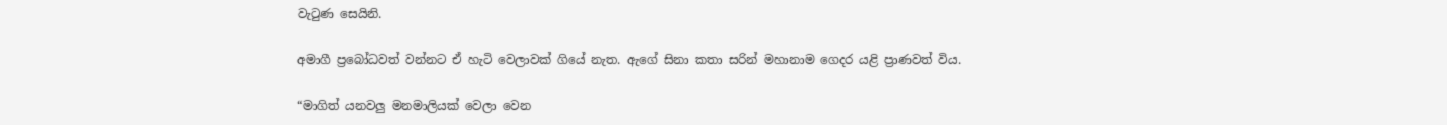වැටුණ සෙයිනි.

අමාගී ප්‍රබෝධවත් වන්නට ඒ හැටි වෙලාවක් ගියේ නැත. ඇගේ සිනා කතා සරින් මහානාම ගෙදර යළි ප්‍රාණවත් විය.

“මාගිත් යනවලු මනමාලියක් වෙලා වෙන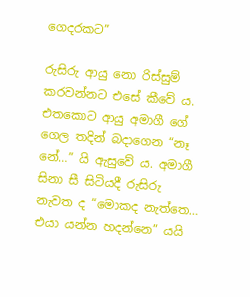ගෙදරකට”

රුසිරු ආයු නො රිස්සුම් කරවන්නට එසේ කීවේ ය. එතකොට ආයු අමාගී ගේ ගෙල තදින් බදාගෙන “නෑ නේ…” යි ඇසුවේ ය. අමාගී සිනා සී සිටියදී රුසිරු නැවත ද “මොකද නැත්තෙ… එයා යන්න හදන්නෙ” යයි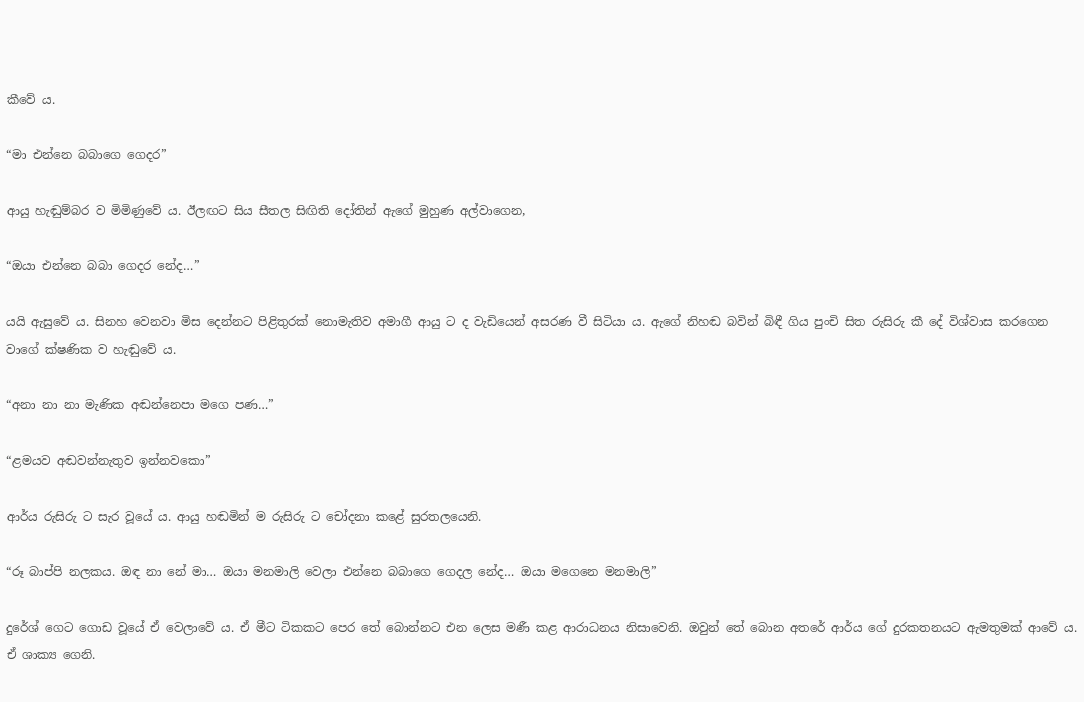කීවේ ය.

“මා එන්නෙ බබාගෙ ගෙදර”

ආයු හැඬුම්බර ව මිමිණුවේ ය. ඊලඟට සිය සීතල සිඟිති දෝතින් ඇගේ මුහුණ අල්වාගෙන,

“ඔයා එන්නෙ බබා ගෙදර නේද…”

යයි ඇසුවේ ය. සිනහ වෙනවා මිස දෙන්නට පිළිතුරක් නොමැතිව අමාගී ආයු ට ද වැඩියෙන් අසරණ වී සිටියා ය. ඇගේ නිහඬ බවින් බිඳී ගිය පුංචි සිත රුසිරු කී දේ විශ්වාස කරගෙන වාගේ ක්ෂණික ව හැඬුවේ ය.

“අනා නා නා මැණික අඬන්නෙපා මගෙ පණ…”

“ළමයව අඬවන්නැතුව ඉන්නවකො”

ආර්ය රුසිරු ට සැර වූයේ ය. ආයු හඬමින් ම රුසිරු ට චෝදනා කළේ සුරතලයෙනි.

“රූ බාප්පි නලකය. ඔඳ නා නේ මා… ඔයා මනමාලි වෙලා එන්නෙ බබාගෙ ගෙදල නේද… ඔයා මගෙනෙ මනමාලි”

දුරේශ් ගෙට ගොඩ වූයේ ඒ වෙලාවේ ය. ඒ මීට ටිකකට පෙර තේ බොන්නට එන ලෙස මණී කළ ආරාධනය නිසාවෙනි. ඔවුන් තේ බොන අතරේ ආර්ය ගේ දුරකතනයට ඇමතුමක් ආවේ ය. ඒ ශාක්‍ය ගෙනි.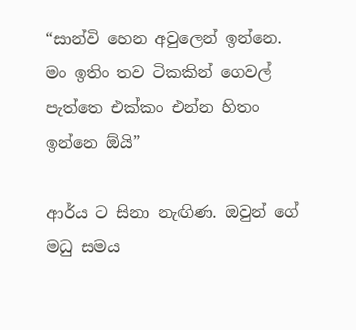“සාන්වි හෙන අවුලෙන් ඉන්නෙ. මං ඉතිං තව ටිකකින් ගෙවල් පැත්තෙ එක්කං එන්න හිතං ඉන්නෙ ඕයි”

ආර්ය ට සිනා නැඟිණ. ඔවුන් ගේ මධු සමය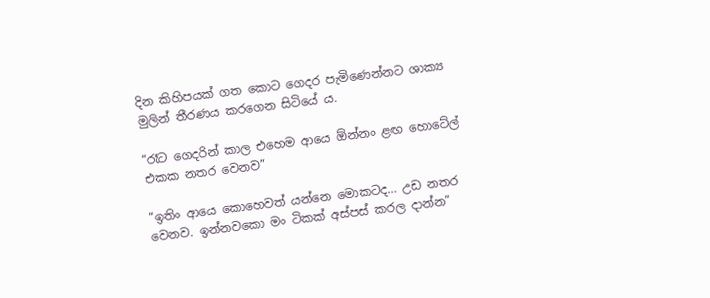දින කිහිපයක් ගත කොට ගෙදර පැමිණෙන්නට ශාක්‍ය මුලින් තීරණය කරගෙන සිටියේ ය.

“රෑට ගෙදරින් කාල එහෙම ආයෙ ඕන්නං ළඟ හොටේල් එකක නතර වෙනව”

“ඉතිං ආයෙ කොහෙවත් යන්නෙ මොකටද… උඩ නතර වෙනව. ඉන්නවකො මං ටිකක් අස්පස් කරල දාන්න”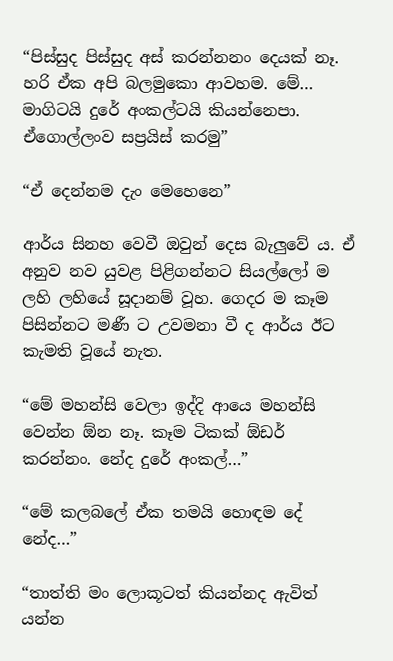“පිස්සුද පිස්සුද අස් කරන්නනං දෙයක් නෑ. හරි ඒක අපි බලමුකො ආවහම. මේ… මාගිටයි දුරේ අංකල්ටයි කියන්නෙපා. ඒගොල්ලංව සප්‍රයිස් කරමු”

“ඒ දෙන්නම දැං මෙහෙනෙ”

ආර්ය සිනහ වෙවී ඔවුන් දෙස බැලුවේ ය. ඒ අනුව නව යුවළ පිළිගන්නට සියල්ලෝ ම ලහි ලහියේ සූදානම් වූහ. ගෙදර ම කෑම පිසින්නට මණී ට උවමනා වී ද ආර්ය ඊට කැමති වූයේ නැත.

“මේ මහන්සි වෙලා ඉද්දි ආයෙ මහන්සි වෙන්න ඕන නෑ. කෑම ටිකක් ඕඩර් කරන්නං. නේද දුරේ අංකල්…”

“මේ කලබලේ ඒක තමයි හොඳම දේ නේද…”

“තාත්ති මං ලොකූටත් කියන්නද ඇවිත් යන්න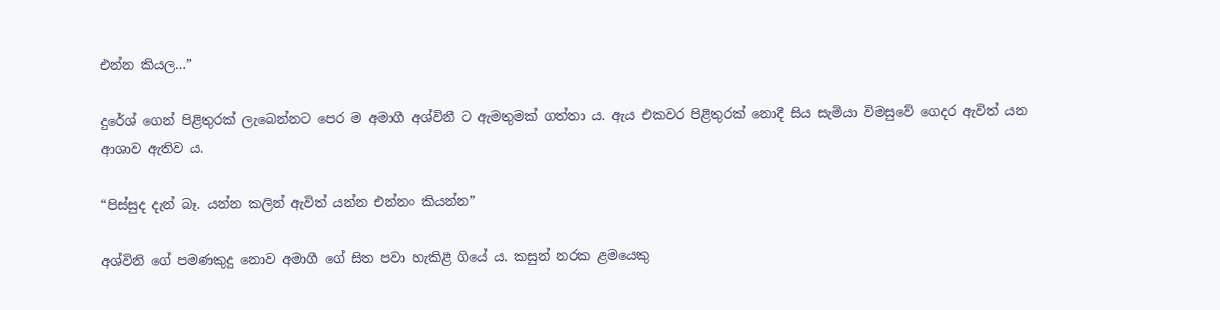එන්න කියල…”

දුරේශ් ගෙන් පිළිතුරක් ලැබෙන්නට පෙර ම අමාගී අශ්විනී ට ඇමතුමක් ගත්තා ය. ඇය එකවර පිළිතුරක් නොදී සිය සැමියා විමසුවේ ගෙදර ඇවිත් යන ආශාව ඇතිව ය.

“පිස්සුද දැන් බෑ. යන්න කලින් ඇවිත් යන්න එන්නං කියන්න”

අශ්විනි ගේ පමණකුදු නොව අමාගී ගේ සිත පවා හැකිළී ගියේ ය. කසුන් නරක ළමයෙකු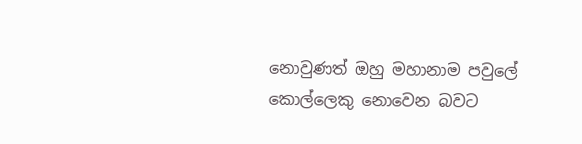නොවුණත් ඔහු මහානාම පවුලේ කොල්ලෙකු නොවෙන බවට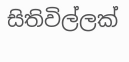සිතිවිල්ලක්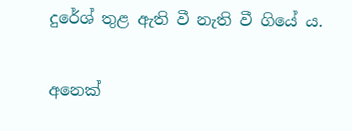දුරේශ් තුළ ඇති වී නැති වී ගියේ ය.

අනෙක්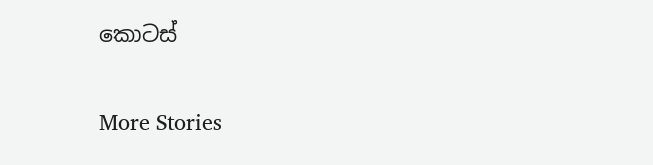කොටස්

More Stories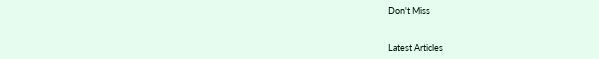Don't Miss


Latest Articles